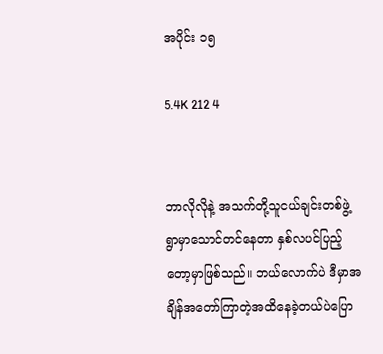အပိုင်း ၁၅

5.4K 212 4


ဘာလိုလိုနဲ့ အသက်တို့သူငယ်ချင်းတစ်ဖွဲ့ ရွာမှာသောင်တင်နေတာ နှစ်လပင်ပြည့်တော့မှာဖြစ်သည်။ ဘယ်လောက်ပဲ ဒီမှာအချိန်အတော်ကြာတဲ့အထိနေခဲ့တယ်ပဲပြော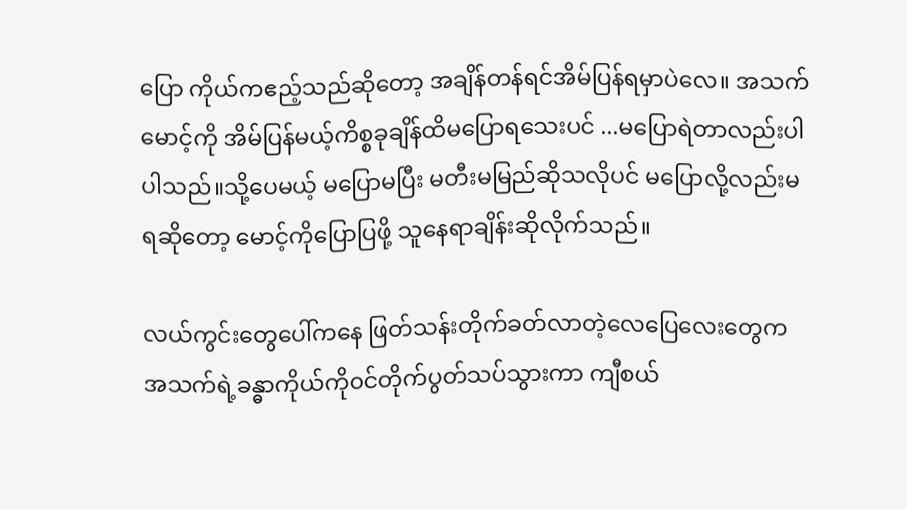ပြော ကိုယ်ကဧည့်သည်ဆိုတော့ အချိန်တန်ရင်အိမ်ပြန်ရမှာပဲလေ။ အသက် မောင့်ကို အိမ်ပြန်မယ့်ကိစ္စခုချိန်ထိမပြောရသေးပင် ...မပြောရဲတာလည်းပါပါသည်။သို့ပေမယ့် မပြောမပြီး မတီးမမြည်ဆိုသလိုပင် မပြောလို့လည်းမရဆိုတော့ မောင့်ကိုပြောပြဖို့ သူနေရာချိန်းဆိုလိုက်သည်။

လယ်ကွင်းတွေပေါ်ကနေ ဖြတ်သန်းတိုက်ခတ်လာတဲ့လေပြေလေးတွေက အသက်ရဲ့ခန္ဓာကိုယ်ကို၀င်တိုက်ပွတ်သပ်သွားကာ ကျီစယ်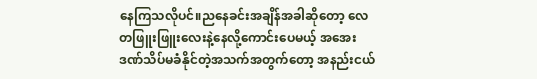နေကြသလိုပင်။ညနေခင်းအချိန်အခါဆိုတော့ လေတဖြူးဖြူးလေးနဲ့နေလို့ကောင်းပေမယ့် အအေးဒဏ်သိပ်မခံနိုင်တဲ့အသက်အတွက်တော့ အနည်းငယ်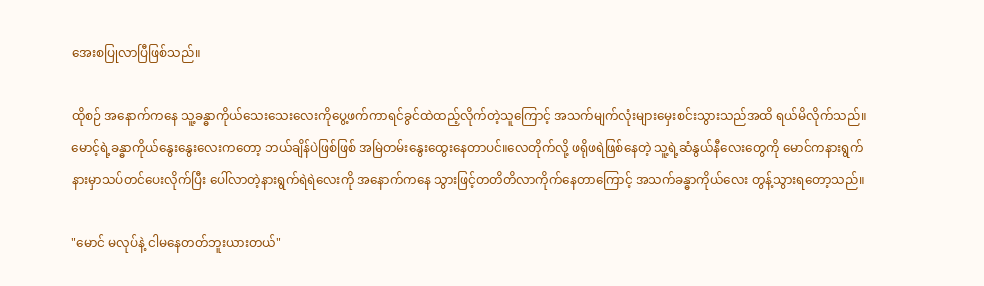အေးစပြုလာပြီဖြစ်သည်။

ထိုစဉ် အနောက်ကနေ သူ့ခန္ဓာကိုယ်သေးသေးလေးကိုပွေ့ဖက်ကာရင်ခွင်ထဲထည့်လိုက်တဲ့သူကြောင့် အသက်မျက်လုံးများမှေးစင်းသွားသည်အထိ ရယ်မိလိုက်သည်။ မောင့်ရဲ့ခန္ဓာကိုယ်နွေးနွေးလေးကတော့ ဘယ်ချိန်ပဲဖြစ်ဖြစ် အမြဲတမ်းနွေးထွေးနေတာပင်။လေတိုက်လို့ ဖရိုဖရဲဖြစ်နေတဲ့ သူ့ရဲ့ဆံနွယ်နီလေးတွေကို မောင်ကနားရွက်နားမှာသပ်တင်ပေးလိုက်ပြီး ပေါ်လာတဲ့နားရွက်ရဲရဲလေးကို အနောက်ကနေ သွားဖြင့်တတိတိလာကိုက်နေတာကြောင့် အသက်ခန္ဓာကိုယ်လေး တွန့်သွားရတော့သည်။

"မောင် မလုပ်နဲ့ ငါမနေတတ်ဘူးယားတယ်"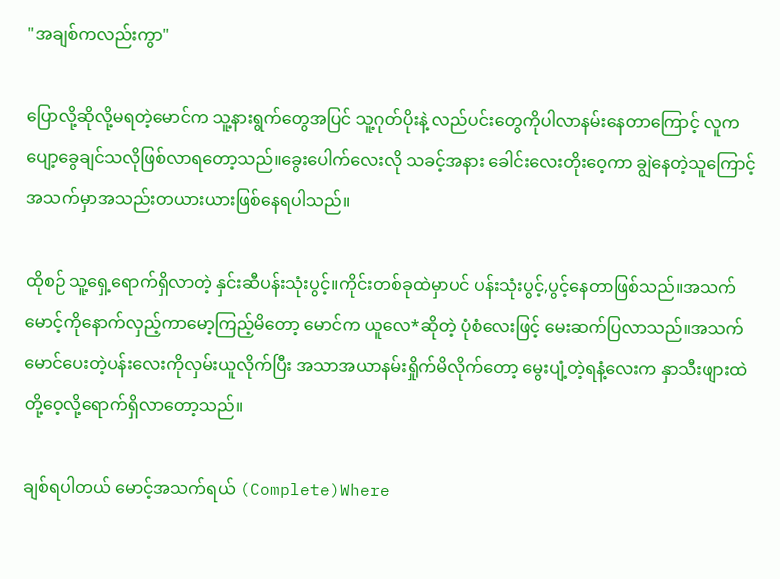"အချစ်ကလည်းကွာ"

ပြောလို့ဆိုလို့မရတဲ့မောင်က သူ့နားရွက်တွေအပြင် သူ့ဂုတ်ပိုးနဲ့ လည်ပင်းတွေကိုပါလာနမ်းနေတာကြောင့် လူကပျော့ခွေချင်သလိုဖြစ်လာရတော့သည်။ခွေးပေါက်လေးလို သခင့်အနား ခေါင်းလေးတိုးဝေ့ကာ ချွဲနေတဲ့သူကြောင့် အသက်မှာအသည်းတယားယားဖြစ်နေရပါသည်။

ထိုစဉ် သူ့ရှေ့ရောက်ရှိလာတဲ့ နှင်းဆီပန်းသုံးပွင့်။ကိုင်းတစ်ခုထဲမှာပင် ပန်းသုံးပွင့်,ပွင့်နေတာဖြစ်သည်။အသက် မောင့်ကိုနောက်လှည့်ကာမော့ကြည့်မိတော့ မောင်က ယူလေ*ဆိုတဲ့ ပုံစံလေးဖြင့် မေးဆက်ပြလာသည်။အသက် မောင်ပေးတဲ့ပန်းလေးကိုလှမ်းယူလိုက်ပြီး အသာအယာနမ်းရှိုက်မိလိုက်တော့ မွေးပျံ့တဲ့ရနံ့လေးက နှာ‌သီးဖျားထဲတို့ဝေ့လို့ရောက်ရှိလာတော့သည်။

ချစ်ရပါတယ် မောင့်အသက်ရယ် (Complete)Where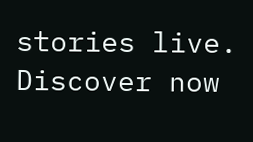stories live. Discover now